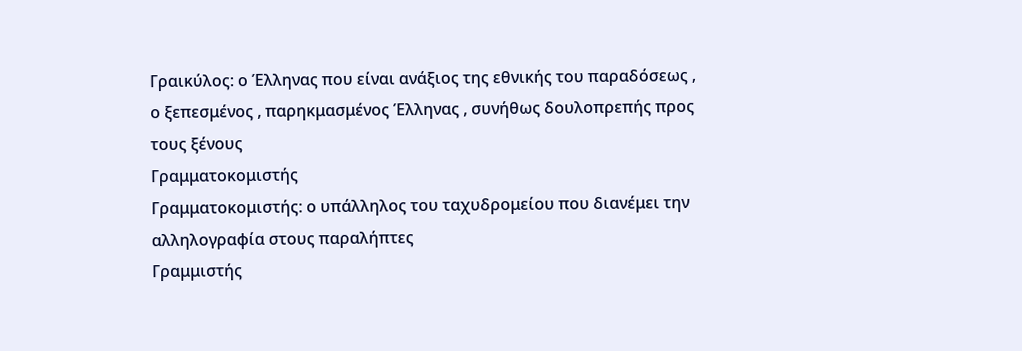Γραικύλος: ο Έλληνας που είναι ανάξιος της εθνικής του παραδόσεως , ο ξεπεσμένος , παρηκμασμένος Έλληνας , συνήθως δουλοπρεπής προς τους ξένους
Γραμματοκομιστής
Γραμματοκομιστής: ο υπάλληλος του ταχυδρομείου που διανέμει την αλληλογραφία στους παραλήπτες
Γραμμιστής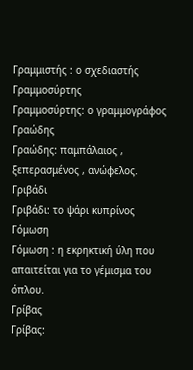Γραμμιστής : ο σχεδιαστής
Γραμμοσύρτης
Γραμμοσύρτης: ο γραμμογράφος
Γραώδης
Γραώδης: παμπάλαιος , ξεπερασμένος , ανώφελος.
Γριβάδι
Γριβάδι: το ψάρι κυπρίνος
Γόμωση
Γόμωση : η εκρηκτική ύλη που απαιτείται για το γέμισμα του όπλου.
Γρίβας
Γρίβας: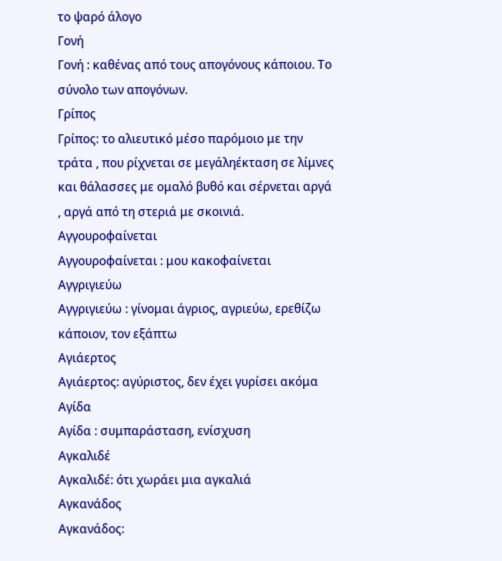το ψαρό άλογο
Γονή
Γονή : καθένας από τους απογόνους κάποιου. Το σύνολο των απογόνων.
Γρίπος
Γρίπος: το αλιευτικό μέσο παρόμοιο με την τράτα , που ρίχνεται σε μεγάληέκταση σε λίμνες και θάλασσες με ομαλό βυθό και σέρνεται αργά , αργά από τη στεριά με σκοινιά.
Αγγουροφαίνεται
Αγγουροφαίνεται : μου κακοφαίνεται
Αγγριγιεύω
Αγγριγιεύω : γίνομαι άγριος, αγριεύω, ερεθίζω κάποιον, τον εξάπτω
Αγιάερτος
Αγιάερτος: αγύριστος, δεν έχει γυρίσει ακόμα
Αγίδα
Αγίδα : συμπαράσταση, ενίσχυση
Αγκαλιδέ
Αγκαλιδέ: ότι χωράει μια αγκαλιά
Αγκανάδος
Αγκανάδος: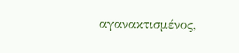αγανακτισμένος,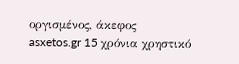οργισμένος, άκεφος
asxetos.gr 15 χρόνια χρηστικό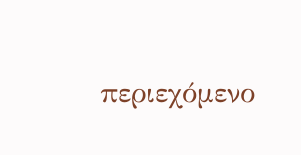περιεχόμενο